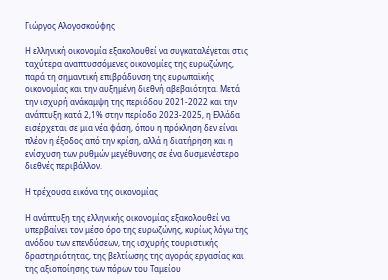Γιώργος Αλογοσκούφης

Η ελληνική οικονομία εξακολουθεί να συγκαταλέγεται στις ταχύτερα αναπτυσσόμενες οικονομίες της ευρωζώνης, παρά τη σημαντική επιβράδυνση της ευρωπαϊκής οικονομίας και την αυξημένη διεθνή αβεβαιότητα. Μετά την ισχυρή ανάκαμψη της περιόδου 2021-2022 και την ανάπτυξη κατά 2,1% στην περίοδο 2023-2025, η Ελλάδα εισέρχεται σε μια νέα φάση, όπου η πρόκληση δεν είναι πλέον η έξοδος από την κρίση, αλλά η διατήρηση και η ενίσχυση των ρυθμών μεγέθυνσης σε ένα δυσμενέστερο διεθνές περιβάλλον.

Η τρέχουσα εικόνα της οικονομίας

Η ανάπτυξη της ελληνικής οικονομίας εξακολουθεί να υπερβαίνει τον μέσο όρο της ευρωζώνης, κυρίως λόγω της ανόδου των επενδύσεων, της ισχυρής τουριστικής δραστηριότητας, της βελτίωσης της αγοράς εργασίας και της αξιοποίησης των πόρων του Ταμείου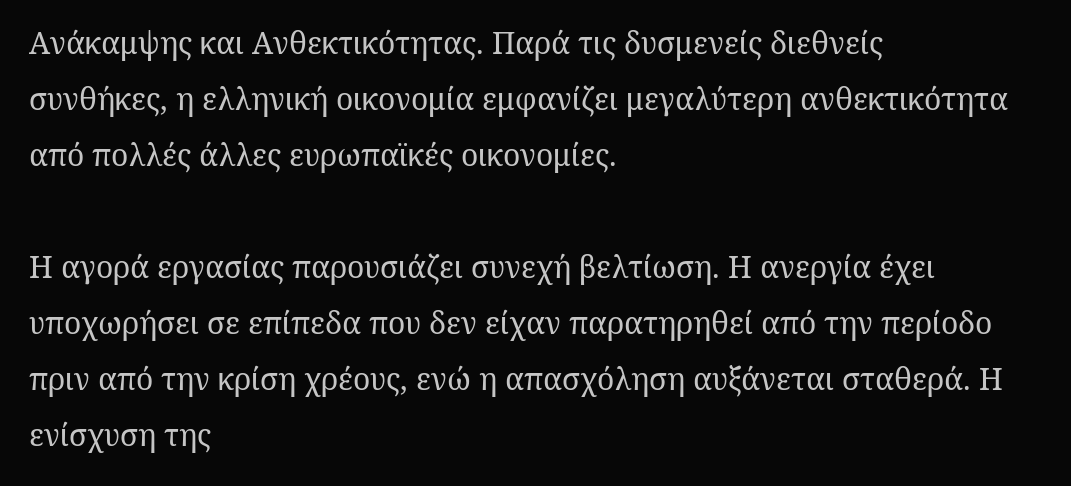Ανάκαμψης και Ανθεκτικότητας. Παρά τις δυσμενείς διεθνείς συνθήκες, η ελληνική οικονομία εμφανίζει μεγαλύτερη ανθεκτικότητα από πολλές άλλες ευρωπαϊκές οικονομίες.

Η αγορά εργασίας παρουσιάζει συνεχή βελτίωση. Η ανεργία έχει υποχωρήσει σε επίπεδα που δεν είχαν παρατηρηθεί από την περίοδο πριν από την κρίση χρέους, ενώ η απασχόληση αυξάνεται σταθερά. Η ενίσχυση της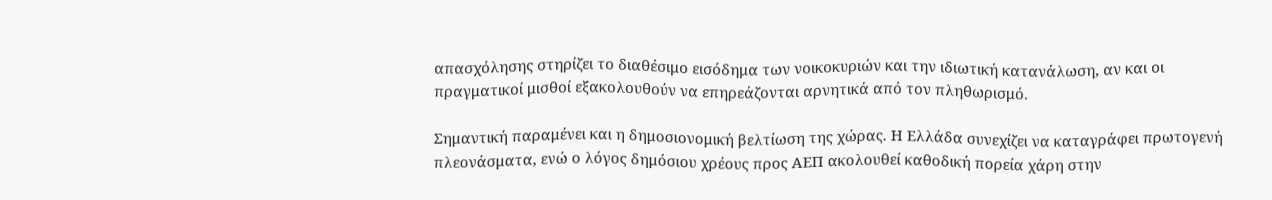απασχόλησης στηρίζει το διαθέσιμο εισόδημα των νοικοκυριών και την ιδιωτική κατανάλωση, αν και οι πραγματικοί μισθοί εξακολουθούν να επηρεάζονται αρνητικά από τον πληθωρισμό.

Σημαντική παραμένει και η δημοσιονομική βελτίωση της χώρας. Η Ελλάδα συνεχίζει να καταγράφει πρωτογενή πλεονάσματα, ενώ ο λόγος δημόσιου χρέους προς ΑΕΠ ακολουθεί καθοδική πορεία χάρη στην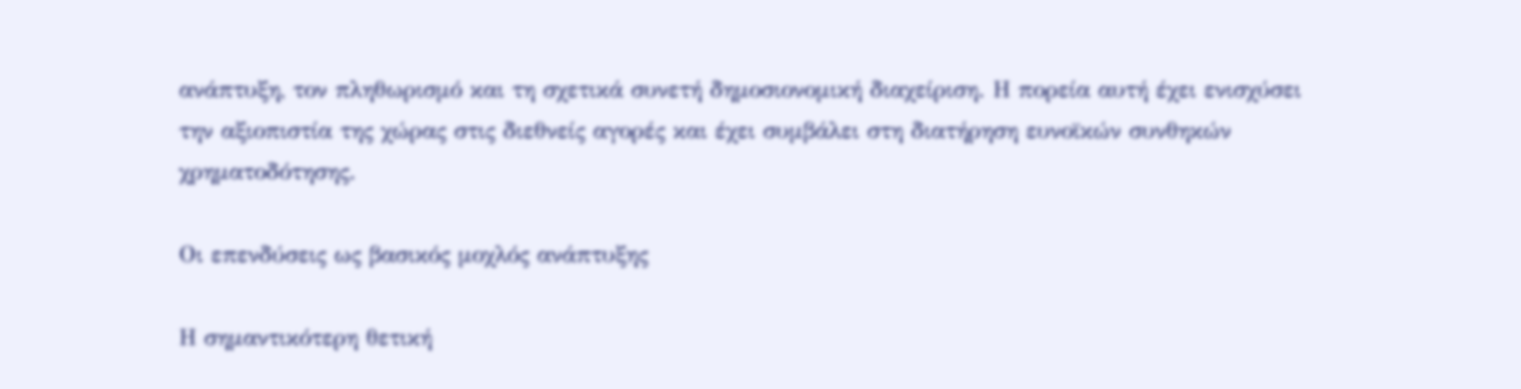ανάπτυξη, τον πληθωρισμό και τη σχετικά συνετή δημοσιονομική διαχείριση. Η πορεία αυτή έχει ενισχύσει την αξιοπιστία της χώρας στις διεθνείς αγορές και έχει συμβάλει στη διατήρηση ευνοϊκών συνθηκών χρηματοδότησης.

Οι επενδύσεις ως βασικός μοχλός ανάπτυξης

Η σημαντικότερη θετική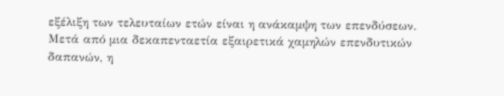εξέλιξη των τελευταίων ετών είναι η ανάκαμψη των επενδύσεων. Μετά από μια δεκαπενταετία εξαιρετικά χαμηλών επενδυτικών δαπανών, η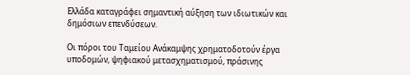Ελλάδα καταγράφει σημαντική αύξηση των ιδιωτικών και δημόσιων επενδύσεων.

Οι πόροι του Ταμείου Ανάκαμψης χρηματοδοτούν έργα υποδομών, ψηφιακού μετασχηματισμού, πράσινης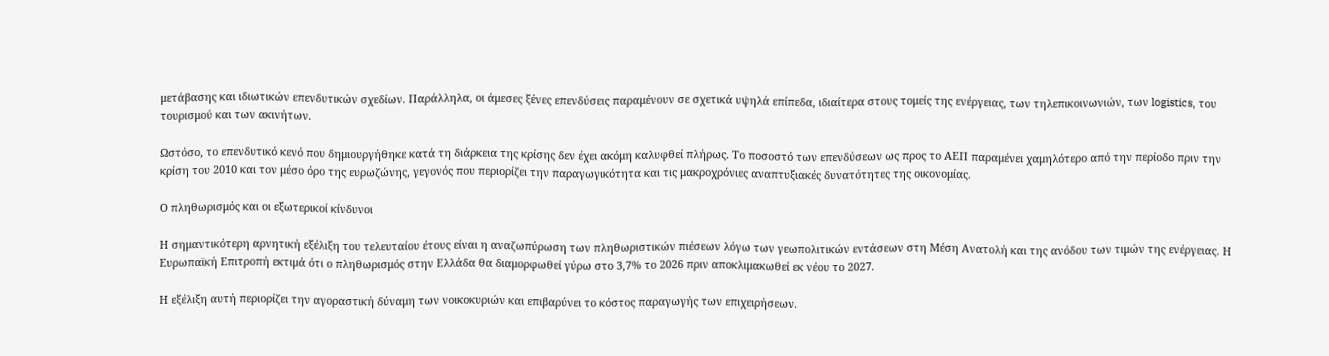μετάβασης και ιδιωτικών επενδυτικών σχεδίων. Παράλληλα, οι άμεσες ξένες επενδύσεις παραμένουν σε σχετικά υψηλά επίπεδα, ιδιαίτερα στους τομείς της ενέργειας, των τηλεπικοινωνιών, των logistics, του τουρισμού και των ακινήτων.

Ωστόσο, το επενδυτικό κενό που δημιουργήθηκε κατά τη διάρκεια της κρίσης δεν έχει ακόμη καλυφθεί πλήρως. Το ποσοστό των επενδύσεων ως προς το ΑΕΠ παραμένει χαμηλότερο από την περίοδο πριν την κρίση του 2010 και τον μέσο όρο της ευρωζώνης, γεγονός που περιορίζει την παραγωγικότητα και τις μακροχρόνιες αναπτυξιακές δυνατότητες της οικονομίας.

Ο πληθωρισμός και οι εξωτερικοί κίνδυνοι

Η σημαντικότερη αρνητική εξέλιξη του τελευταίου έτους είναι η αναζωπύρωση των πληθωριστικών πιέσεων λόγω των γεωπολιτικών εντάσεων στη Μέση Ανατολή και της ανόδου των τιμών της ενέργειας. Η Ευρωπαϊκή Επιτροπή εκτιμά ότι ο πληθωρισμός στην Ελλάδα θα διαμορφωθεί γύρω στο 3,7% το 2026 πριν αποκλιμακωθεί εκ νέου το 2027.

Η εξέλιξη αυτή περιορίζει την αγοραστική δύναμη των νοικοκυριών και επιβαρύνει το κόστος παραγωγής των επιχειρήσεων.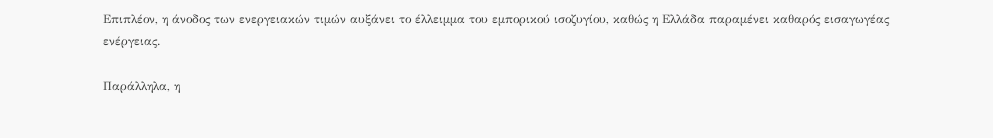Επιπλέον, η άνοδος των ενεργειακών τιμών αυξάνει το έλλειμμα του εμπορικού ισοζυγίου, καθώς η Ελλάδα παραμένει καθαρός εισαγωγέας ενέργειας.

Παράλληλα, η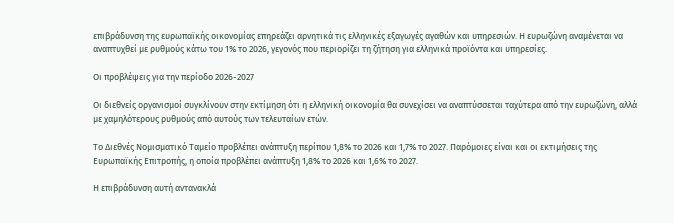επιβράδυνση της ευρωπαϊκής οικονομίας επηρεάζει αρνητικά τις ελληνικές εξαγωγές αγαθών και υπηρεσιών. Η ευρωζώνη αναμένεται να αναπτυχθεί με ρυθμούς κάτω του 1% το 2026, γεγονός που περιορίζει τη ζήτηση για ελληνικά προϊόντα και υπηρεσίες.

Οι προβλέψεις για την περίοδο 2026-2027

Οι διεθνείς οργανισμοί συγκλίνουν στην εκτίμηση ότι η ελληνική οικονομία θα συνεχίσει να αναπτύσσεται ταχύτερα από την ευρωζώνη, αλλά με χαμηλότερους ρυθμούς από αυτούς των τελευταίων ετών.

Το Διεθνές Νομισματικό Ταμείο προβλέπει ανάπτυξη περίπου 1,8% το 2026 και 1,7% το 2027. Παρόμοιες είναι και οι εκτιμήσεις της Ευρωπαϊκής Επιτροπής, η οποία προβλέπει ανάπτυξη 1,8% το 2026 και 1,6% το 2027.

Η επιβράδυνση αυτή αντανακλά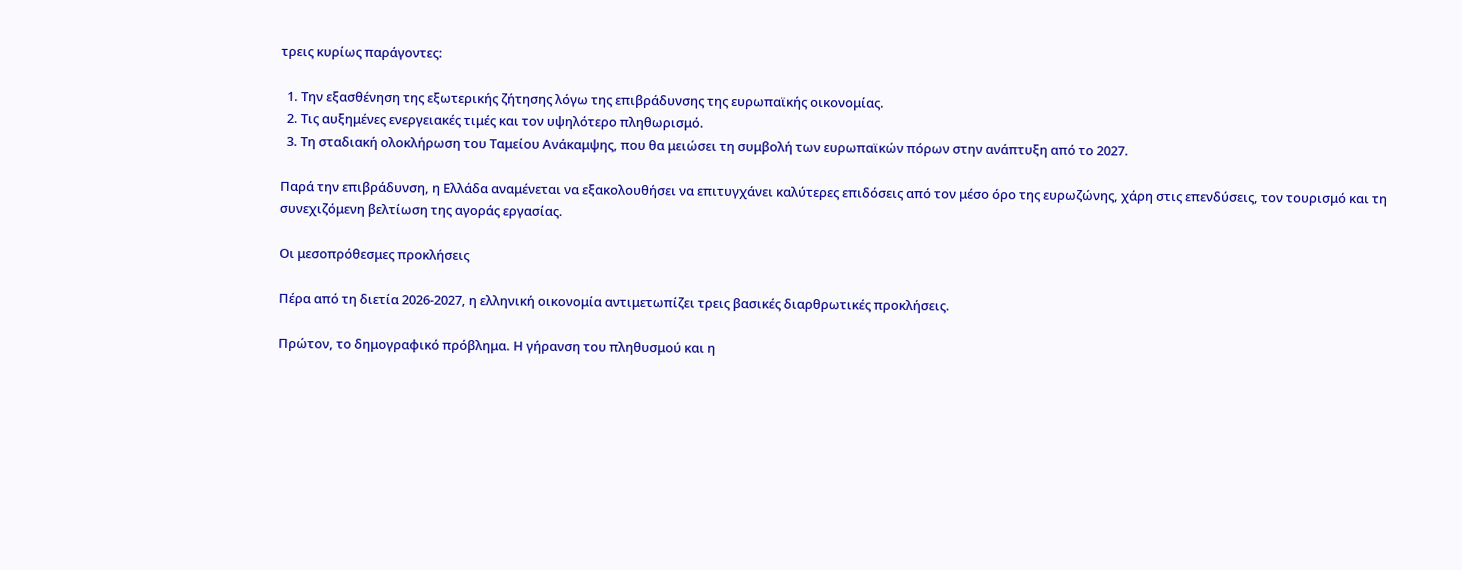τρεις κυρίως παράγοντες:

  1. Την εξασθένηση της εξωτερικής ζήτησης λόγω της επιβράδυνσης της ευρωπαϊκής οικονομίας.
  2. Τις αυξημένες ενεργειακές τιμές και τον υψηλότερο πληθωρισμό.
  3. Τη σταδιακή ολοκλήρωση του Ταμείου Ανάκαμψης, που θα μειώσει τη συμβολή των ευρωπαϊκών πόρων στην ανάπτυξη από το 2027.

Παρά την επιβράδυνση, η Ελλάδα αναμένεται να εξακολουθήσει να επιτυγχάνει καλύτερες επιδόσεις από τον μέσο όρο της ευρωζώνης, χάρη στις επενδύσεις, τον τουρισμό και τη συνεχιζόμενη βελτίωση της αγοράς εργασίας.

Οι μεσοπρόθεσμες προκλήσεις

Πέρα από τη διετία 2026-2027, η ελληνική οικονομία αντιμετωπίζει τρεις βασικές διαρθρωτικές προκλήσεις.

Πρώτον, το δημογραφικό πρόβλημα. Η γήρανση του πληθυσμού και η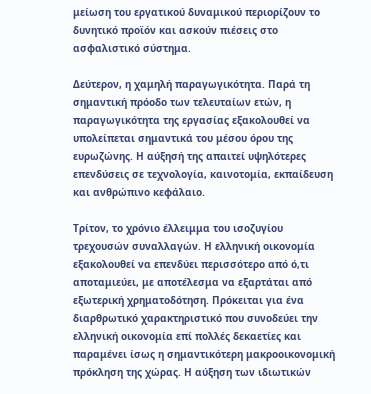μείωση του εργατικού δυναμικού περιορίζουν το δυνητικό προϊόν και ασκούν πιέσεις στο ασφαλιστικό σύστημα.

Δεύτερον, η χαμηλή παραγωγικότητα. Παρά τη σημαντική πρόοδο των τελευταίων ετών, η παραγωγικότητα της εργασίας εξακολουθεί να υπολείπεται σημαντικά του μέσου όρου της ευρωζώνης. Η αύξησή της απαιτεί υψηλότερες επενδύσεις σε τεχνολογία, καινοτομία, εκπαίδευση και ανθρώπινο κεφάλαιο.

Τρίτον, το χρόνιο έλλειμμα του ισοζυγίου τρεχουσών συναλλαγών. Η ελληνική οικονομία εξακολουθεί να επενδύει περισσότερο από ό,τι αποταμιεύει, με αποτέλεσμα να εξαρτάται από εξωτερική χρηματοδότηση. Πρόκειται για ένα διαρθρωτικό χαρακτηριστικό που συνοδεύει την ελληνική οικονομία επί πολλές δεκαετίες και παραμένει ίσως η σημαντικότερη μακροοικονομική πρόκληση της χώρας. Η αύξηση των ιδιωτικών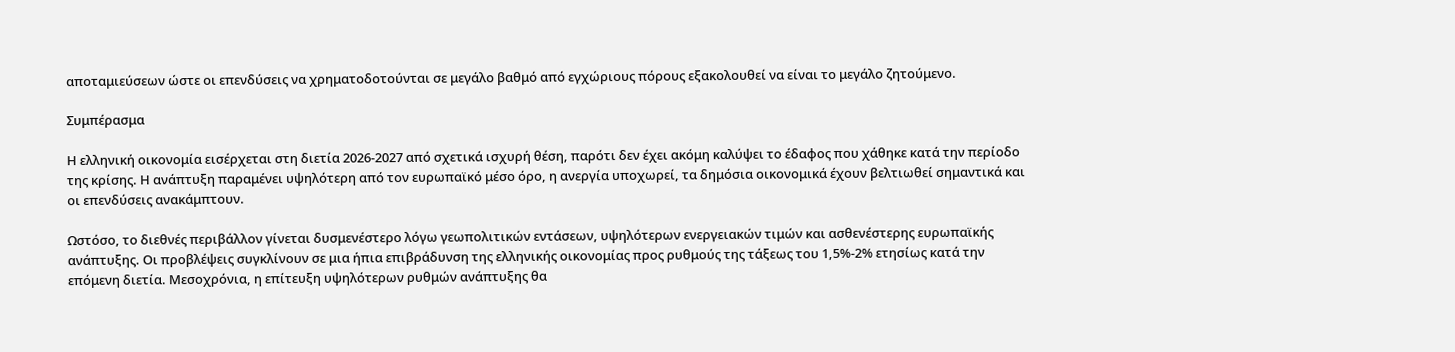αποταμιεύσεων ώστε οι επενδύσεις να χρηματοδοτούνται σε μεγάλο βαθμό από εγχώριους πόρους εξακολουθεί να είναι το μεγάλο ζητούμενο.

Συμπέρασμα

Η ελληνική οικονομία εισέρχεται στη διετία 2026-2027 από σχετικά ισχυρή θέση, παρότι δεν έχει ακόμη καλύψει το έδαφος που χάθηκε κατά την περίοδο της κρίσης. Η ανάπτυξη παραμένει υψηλότερη από τον ευρωπαϊκό μέσο όρο, η ανεργία υποχωρεί, τα δημόσια οικονομικά έχουν βελτιωθεί σημαντικά και οι επενδύσεις ανακάμπτουν.

Ωστόσο, το διεθνές περιβάλλον γίνεται δυσμενέστερο λόγω γεωπολιτικών εντάσεων, υψηλότερων ενεργειακών τιμών και ασθενέστερης ευρωπαϊκής ανάπτυξης. Οι προβλέψεις συγκλίνουν σε μια ήπια επιβράδυνση της ελληνικής οικονομίας προς ρυθμούς της τάξεως του 1,5%-2% ετησίως κατά την επόμενη διετία. Μεσοχρόνια, η επίτευξη υψηλότερων ρυθμών ανάπτυξης θα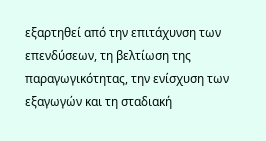εξαρτηθεί από την επιτάχυνση των επενδύσεων, τη βελτίωση της παραγωγικότητας, την ενίσχυση των εξαγωγών και τη σταδιακή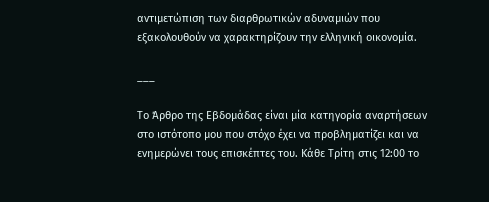αντιμετώπιση των διαρθρωτικών αδυναμιών που εξακολουθούν να χαρακτηρίζουν την ελληνική οικονομία.

___

Το Άρθρο της Εβδομάδας είναι μία κατηγορία αναρτήσεων στο ιστότοπο μου που στόχο έχει να προβληματίζει και να ενημερώνει τους επισκέπτες του. Κάθε Τρίτη στις 12:00 το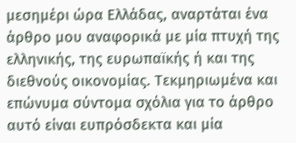μεσημέρι ώρα Ελλάδας, αναρτάται ένα άρθρο μου αναφορικά με μία πτυχή της ελληνικής, της ευρωπαϊκής ή και της διεθνούς οικονομίας. Τεκμηριωμένα και επώνυμα σύντομα σχόλια για το άρθρο αυτό είναι ευπρόσδεκτα και μία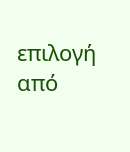επιλογή από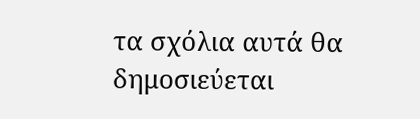τα σχόλια αυτά θα δημοσιεύεται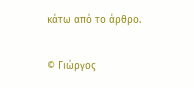κάτω από το άρθρο.

© Γιώργος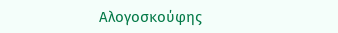Αλογοσκούφης